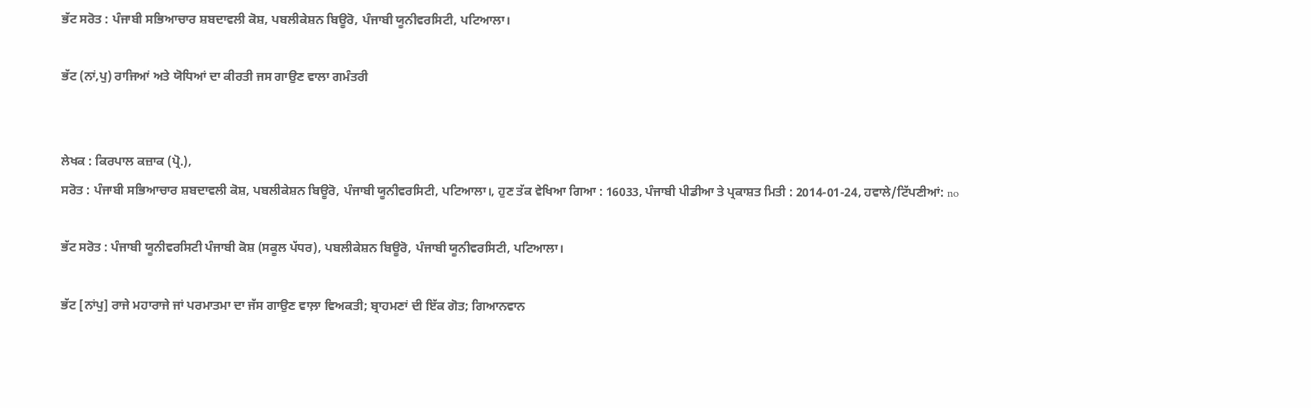ਭੱਟ ਸਰੋਤ : ਪੰਜਾਬੀ ਸਭਿਆਚਾਰ ਸ਼ਬਦਾਵਲੀ ਕੋਸ਼, ਪਬਲੀਕੇਸ਼ਨ ਬਿਊਰੋ, ਪੰਜਾਬੀ ਯੂਨੀਵਰਸਿਟੀ, ਪਟਿਆਲਾ।

ਭੱਟ (ਨਾਂ,ਪੁ) ਰਾਜਿਆਂ ਅਤੇ ਯੋਧਿਆਂ ਦਾ ਕੀਰਤੀ ਜਸ ਗਾਉਣ ਵਾਲਾ ਗਮੰਤਰੀ


ਲੇਖਕ : ਕਿਰਪਾਲ ਕਜ਼ਾਕ (ਪ੍ਰੋ.),
ਸਰੋਤ : ਪੰਜਾਬੀ ਸਭਿਆਚਾਰ ਸ਼ਬਦਾਵਲੀ ਕੋਸ਼, ਪਬਲੀਕੇਸ਼ਨ ਬਿਊਰੋ, ਪੰਜਾਬੀ ਯੂਨੀਵਰਸਿਟੀ, ਪਟਿਆਲਾ।, ਹੁਣ ਤੱਕ ਵੇਖਿਆ ਗਿਆ : 16033, ਪੰਜਾਬੀ ਪੀਡੀਆ ਤੇ ਪ੍ਰਕਾਸ਼ਤ ਮਿਤੀ : 2014-01-24, ਹਵਾਲੇ/ਟਿੱਪਣੀਆਂ: no

ਭੱਟ ਸਰੋਤ : ਪੰਜਾਬੀ ਯੂਨੀਵਰਸਿਟੀ ਪੰਜਾਬੀ ਕੋਸ਼ (ਸਕੂਲ ਪੱਧਰ), ਪਬਲੀਕੇਸ਼ਨ ਬਿਊਰੋ, ਪੰਜਾਬੀ ਯੂਨੀਵਰਸਿਟੀ, ਪਟਿਆਲਾ।

ਭੱਟ [ਨਾਂਪੁ] ਰਾਜੇ ਮਹਾਰਾਜੇ ਜਾਂ ਪਰਮਾਤਮਾ ਦਾ ਜੱਸ ਗਾਉਣ ਵਾਲ਼ਾ ਵਿਅਕਤੀ; ਬ੍ਰਾਹਮਣਾਂ ਦੀ ਇੱਕ ਗੋਤ; ਗਿਆਨਵਾਨ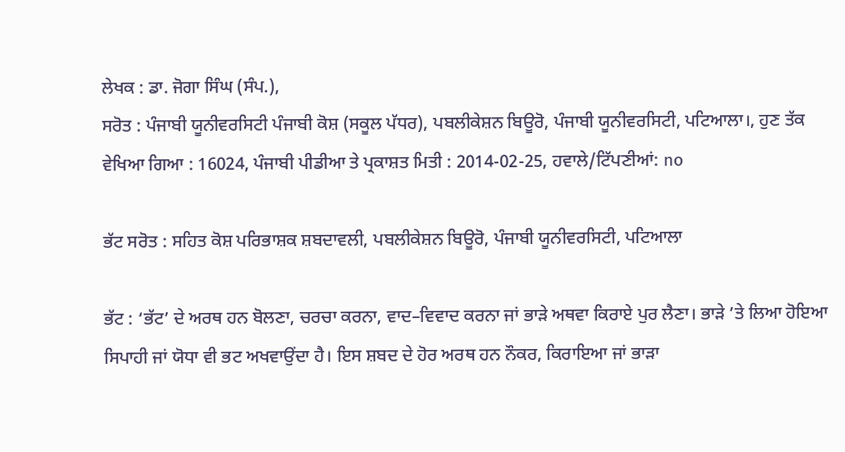ਲੇਖਕ : ਡਾ. ਜੋਗਾ ਸਿੰਘ (ਸੰਪ.),
ਸਰੋਤ : ਪੰਜਾਬੀ ਯੂਨੀਵਰਸਿਟੀ ਪੰਜਾਬੀ ਕੋਸ਼ (ਸਕੂਲ ਪੱਧਰ), ਪਬਲੀਕੇਸ਼ਨ ਬਿਊਰੋ, ਪੰਜਾਬੀ ਯੂਨੀਵਰਸਿਟੀ, ਪਟਿਆਲਾ।, ਹੁਣ ਤੱਕ ਵੇਖਿਆ ਗਿਆ : 16024, ਪੰਜਾਬੀ ਪੀਡੀਆ ਤੇ ਪ੍ਰਕਾਸ਼ਤ ਮਿਤੀ : 2014-02-25, ਹਵਾਲੇ/ਟਿੱਪਣੀਆਂ: no

ਭੱਟ ਸਰੋਤ : ਸਹਿਤ ਕੋਸ਼ ਪਰਿਭਾਸ਼ਕ ਸ਼ਬਦਾਵਲੀ, ਪਬਲੀਕੇਸ਼ਨ ਬਿਊਰੋ, ਪੰਜਾਬੀ ਯੂਨੀਵਰਸਿਟੀ, ਪਟਿਆਲਾ

ਭੱਟ : ‘ਭੱਟ’ ਦੇ ਅਰਥ ਹਨ ਬੋਲਣਾ, ਚਰਚਾ ਕਰਨਾ, ਵਾਦ–ਵਿਵਾਦ ਕਰਨਾ ਜਾਂ ਭਾੜੇ ਅਥਵਾ ਕਿਰਾਏ ਪੁਰ ਲੈਣਾ। ਭਾੜੇ ’ਤੇ ਲਿਆ ਹੋਇਆ ਸਿਪਾਹੀ ਜਾਂ ਯੋਧਾ ਵੀ ਭਟ ਅਖਵਾਉਂਦਾ ਹੈ। ਇਸ ਸ਼ਬਦ ਦੇ ਹੋਰ ਅਰਥ ਹਨ ਨੌਕਰ, ਕਿਰਾਇਆ ਜਾਂ ਭਾੜਾ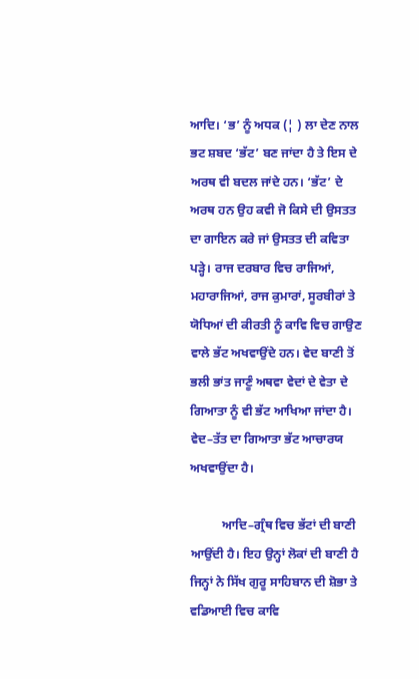ਆਦਿ। ‘ਭ’ ਨੂੰ ਅਧਕ (¦ ) ਲਾ ਦੇਣ ਨਾਲ ਭਟ ਸ਼ਬਦ ‘ਭੱਟ’ ਬਣ ਜਾਂਦਾ ਹੈ ਤੇ ਇਸ ਦੇ ਅਰਥ ਵੀ ਬਦਲ ਜਾਂਦੇ ਹਨ। ‘ਭੱਟ’ ਦੇ ਅਰਥ ਹਨ ਉਹ ਕਵੀ ਜੋ ਕਿਸੇ ਦੀ ਉਸਤਤ ਦਾ ਗਾਇਨ ਕਰੇ ਜਾਂ ਉਸਤਤ ਦੀ ਕਵਿਤਾ ਪੜ੍ਹੇ। ਰਾਜ ਦਰਬਾਰ ਵਿਚ ਰਾਜਿਆਂ, ਮਹਾਰਾਜਿਆਂ, ਰਾਜ ਕੁਮਾਰਾਂ, ਸੂਰਬੀਰਾਂ ਤੇ ਯੋਧਿਆਂ ਦੀ ਕੀਰਤੀ ਨੂੰ ਕਾਵਿ ਵਿਚ ਗਾਉਣ ਵਾਲੇ ਭੱਟ ਅਖਵਾਉਂਦੇ ਹਨ। ਵੇਦ ਬਾਣੀ ਤੋਂ ਭਲੀ ਭਾਂਤ ਜਾਣੂੰ ਅਥਵਾ ਵੇਦਾਂ ਦੇ ਵੇਤਾ ਦੇ ਗਿਆਤਾ ਨੂੰ ਵੀ ਭੱਟ ਆਖਿਆ ਜਾਂਦਾ ਹੈ। ਵੇਦ–ਤੱਤ ਦਾ ਗਿਆਤਾ ਭੱਟ ਆਚਾਰਯ ਅਖਵਾਉਂਦਾ ਹੈ।

          ਆਦਿ–ਗ੍ਰੰਥ ਵਿਚ ਭੱਟਾਂ ਦੀ ਬਾਣੀ ਆਉਂਦੀ ਹੈ। ਇਹ ਉਨ੍ਹਾਂ ਲੋਕਾਂ ਦੀ ਬਾਣੀ ਹੈ ਜਿਨ੍ਹਾਂ ਨੇ ਸਿੱਖ ਗੁਰੂ ਸਾਹਿਬਾਨ ਦੀ ਸ਼ੋਭਾ ਤੇ ਵਡਿਆਈ ਵਿਚ ਕਾਵਿ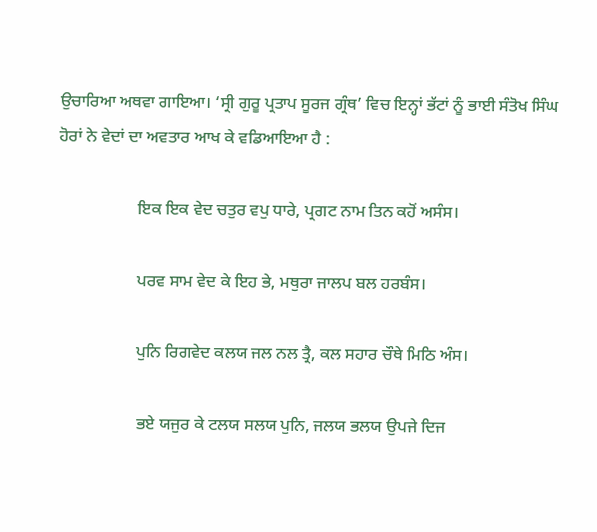ਉਚਾਰਿਆ ਅਥਵਾ ਗਾਇਆ। ‘ਸ੍ਰੀ ਗੁਰੂ ਪ੍ਰਤਾਪ ਸੂਰਜ ਗ੍ਰੰਥ’ ਵਿਚ ਇਨ੍ਹਾਂ ਭੱਟਾਂ ਨੂੰ ਭਾਈ ਸੰਤੋਖ ਸਿੰਘ ਹੋਰਾਂ ਨੇ ਵੇਦਾਂ ਦਾ ਅਵਤਾਰ ਆਖ ਕੇ ਵਡਿਆਇਆ ਹੈ :

                   ਇਕ ਇਕ ਵੇਦ ਚਤੁਰ ਵਪੁ ਧਾਰੇ, ਪ੍ਰਗਟ ਨਾਮ ਤਿਨ ਕਹੋਂ ਅਸੰਸ।

                   ਪਰਵ ਸਾਮ ਵੇਦ ਕੇ ਇਹ ਭੇ, ਮਥੁਰਾ ਜਾਲਪ ਬਲ ਹਰਬੰਸ।

                   ਪੁਨਿ ਰਿਗਵੇਦ ਕਲਯ ਜਲ ਨਲ ਤ੍ਰੈ, ਕਲ ਸਹਾਰ ਚੌਥੇ ਮਿਠਿ ਅੰਸ।

                   ਭਏ ਯਜੁਰ ਕੇ ਟਲਯ ਸਲਯ ਪੁਨਿ, ਜਲਯ ਭਲਯ ਉਪਜੇ ਦਿਜ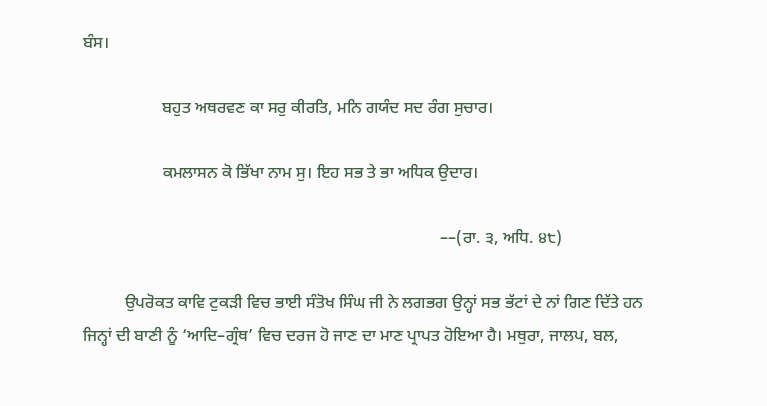ਬੰਸ।

                   ਬਹੁਤ ਅਥਰਵਣ ਕਾ ਸਰੁ ਕੀਰਤਿ, ਮਨਿ ਗਯੰਦ ਸਦ ਰੰਗ ਸੁਚਾਰ।

                   ਕਮਲਾਸਨ ਕੋ ਭਿੱਖਾ ਨਾਮ ਸੁ। ਇਹ ਸਭ ਤੇ ਭਾ ਅਧਿਕ ਉਦਾਰ।

                                                                                      ––(ਰਾ. ੩, ਅਧਿ. ੪੮)

          ਉਪਰੋਕਤ ਕਾਵਿ ਟੁਕੜੀ ਵਿਚ ਭਾਈ ਸੰਤੋਖ ਸਿੰਘ ਜੀ ਨੇ ਲਗਭਗ ਉਨ੍ਹਾਂ ਸਭ ਭੱਟਾਂ ਦੇ ਨਾਂ ਗਿਣ ਦਿੱਤੇ ਹਨ ਜਿਨ੍ਹਾਂ ਦੀ ਬਾਣੀ ਨੂੰ ‘ਆਦਿ–ਗ੍ਰੰਥ’ ਵਿਚ ਦਰਜ ਹੋ ਜਾਣ ਦਾ ਮਾਣ ਪ੍ਰਾਪਤ ਹੋਇਆ ਹੈ। ਮਥੁਰਾ, ਜਾਲਪ, ਬਲ,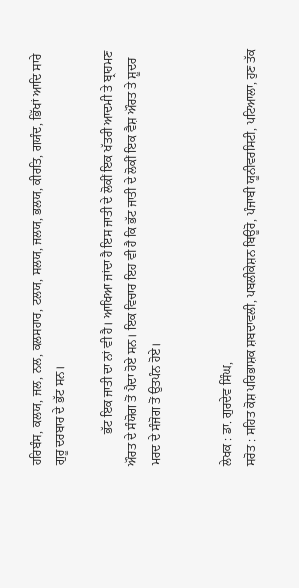ਹਰਿਬੰਸ, ਕਲਯ, ਜਲ, ਨਲ, ਕਲਸਹਾਰ, ਟਲਯ, ਸਲਯ, ਜਲਯ, ਭਲਯ, ਕੀਰਤਿ, ਗਯੰਦ, ਭਿੱਖਾਂ ਆਦਿ ਸਾਰੇ ਗੁਰੂ ਦਰਬਾਰ ਦੇ ਭੱਟ ਸਨ।

          ਭੱਟ ਇਕ ਜਾਤੀ ਦਾ ਨਾਂ ਵੀ ਹੈ। ਆਖਿਆ ਜਾਂਦਾ ਹੈ ਇਸ ਜਾਤੀ ਦੇ ਲੋਕੀਂ ਇਕ ਖੱਤਰੀ ਆਦਮੀ ਤੇ ਬ੍ਰਾਹਮਣ ਔਰਤ ਦੇ ਸੰਯੋਗ ਤੋਂ ਪੈਦਾ ਹੋਏ ਸਨ। ਇਕ ਵਿਚਾਰ ਇਹ ਵੀ ਹੈ ਕਿ ਭੱਟ ਜਾਤੀ ਦੇ ਲੋਕੀਂ ਇਕ ਵੈਸ਼ ਔਰਤ ਤੇ ਸ਼ੂਦਰ ਮਰਦ ਦੇ ਸੰਜੋਗ ਤੋਂ ਉਤਪੰਨ ਹੋਏ।


ਲੇਖਕ : ਡਾ. ਗੁਰਦੇਵ ਸਿੰਘ,
ਸਰੋਤ : ਸਹਿਤ ਕੋਸ਼ ਪਰਿਭਾਸ਼ਕ ਸ਼ਬਦਾਵਲੀ, ਪਬਲੀਕੇਸ਼ਨ ਬਿਊਰੋ, ਪੰਜਾਬੀ ਯੂਨੀਵਰਸਿਟੀ, ਪਟਿਆਲਾ, ਹੁਣ ਤੱਕ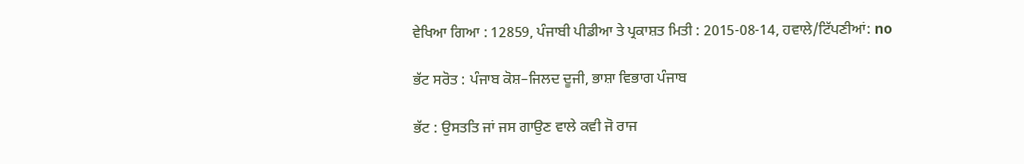ਵੇਖਿਆ ਗਿਆ : 12859, ਪੰਜਾਬੀ ਪੀਡੀਆ ਤੇ ਪ੍ਰਕਾਸ਼ਤ ਮਿਤੀ : 2015-08-14, ਹਵਾਲੇ/ਟਿੱਪਣੀਆਂ: no

ਭੱਟ ਸਰੋਤ : ਪੰਜਾਬ ਕੋਸ਼–ਜਿਲਦ ਦੂਜੀ, ਭਾਸ਼ਾ ਵਿਭਾਗ ਪੰਜਾਬ

ਭੱਟ : ਉਸਤਤਿ ਜਾਂ ਜਸ ਗਾਉਣ ਵਾਲੇ ਕਵੀ ਜੋ ਰਾਜ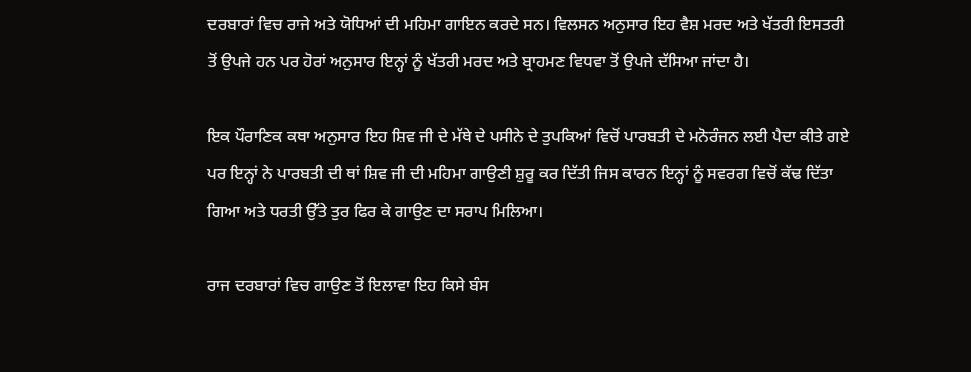ਦਰਬਾਰਾਂ ਵਿਚ ਰਾਜੇ ਅਤੇ ਯੋਧਿਆਂ ਦੀ ਮਹਿਮਾ ਗਾਇਨ ਕਰਦੇ ਸਨ। ਵਿਲਸਨ ਅਨੁਸਾਰ ਇਹ ਵੈਸ਼ ਮਰਦ ਅਤੇ ਖੱਤਰੀ ਇਸਤਰੀ ਤੋਂ ਉਪਜੇ ਹਨ ਪਰ ਹੋਰਾਂ ਅਨੁਸਾਰ ਇਨ੍ਹਾਂ ਨੂੰ ਖੱਤਰੀ ਮਰਦ ਅਤੇ ਬ੍ਰਾਹਮਣ ਵਿਧਵਾ ਤੋਂ ਉਪਜੇ ਦੱਸਿਆ ਜਾਂਦਾ ਹੈ।

ਇਕ ਪੌਰਾਣਿਕ ਕਥਾ ਅਨੁਸਾਰ ਇਹ ਸ਼ਿਵ ਜੀ ਦੇ ਮੱਥੇ ਦੇ ਪਸੀਨੇ ਦੇ ਤੁਪਕਿਆਂ ਵਿਚੋਂ ਪਾਰਬਤੀ ਦੇ ਮਨੋਰੰਜਨ ਲਈ ਪੈਦਾ ਕੀਤੇ ਗਏ ਪਰ ਇਨ੍ਹਾਂ ਨੇ ਪਾਰਬਤੀ ਦੀ ਥਾਂ ਸ਼ਿਵ ਜੀ ਦੀ ਮਹਿਮਾ ਗਾਉਣੀ ਸ਼ੁਰੂ ਕਰ ਦਿੱਤੀ ਜਿਸ ਕਾਰਨ ਇਨ੍ਹਾਂ ਨੂੰ ਸਵਰਗ ਵਿਚੋਂ ਕੱਢ ਦਿੱਤਾ ਗਿਆ ਅਤੇ ਧਰਤੀ ਉੱਤੇ ਤੁਰ ਫਿਰ ਕੇ ਗਾਉਣ ਦਾ ਸਰਾਪ ਮਿਲਿਆ।

ਰਾਜ ਦਰਬਾਰਾਂ ਵਿਚ ਗਾਉਣ ਤੋਂ ਇਲਾਵਾ ਇਹ ਕਿਸੇ ਬੰਸ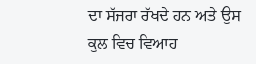ਦਾ ਸੱਜਰਾ ਰੱਖਦੇ ਹਨ ਅਤੇ ਉਸ ਕੁਲ ਵਿਚ ਵਿਆਹ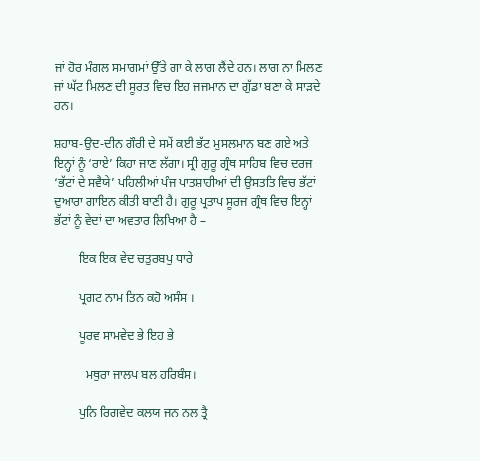ਜਾਂ ਹੋਰ ਮੰਗਲ ਸਮਾਗਮਾਂ ਉੱਤੇ ਗਾ ਕੇ ਲਾਗ ਲੈਂਦੇ ਹਨ। ਲਾਗ ਨਾ ਮਿਲਣ ਜਾਂ ਘੱਟ ਮਿਲਣ ਦੀ ਸੂਰਤ ਵਿਚ ਇਹ ਜਜਮਾਨ ਦਾ ਗੁੱਡਾ ਬਣਾ ਕੇ ਸਾੜਦੇ ਹਨ।

ਸ਼ਹਾਬ-ਉਦ-ਦੀਨ ਗੌਰੀ ਦੇ ਸਮੇਂ ਕਈ ਭੱਟ ਮੁਸਲਮਾਨ ਬਣ ਗਏ ਅਤੇ ਇਨ੍ਹਾਂ ਨੂੰ ‘ਰਾਏ’ ਕਿਹਾ ਜਾਣ ਲੱਗਾ। ਸ੍ਰੀ ਗੁਰੂ ਗ੍ਰੰਥ ਸਾਹਿਬ ਵਿਚ ਦਰਜ ‘ਭੱਟਾਂ ਦੇ ਸਵੈਯੇ’ ਪਹਿਲੀਆਂ ਪੰਜ ਪਾਤਸ਼ਾਹੀਆਂ ਦੀ ਉਸਤਤਿ ਵਿਚ ਭੱਟਾਂ ਦੁਆਰਾ ਗਾਇਨ ਕੀਤੀ ਬਾਣੀ ਹੈ। ਗੁਰੂ ਪ੍ਰਤਾਪ ਸੂਰਜ ਗ੍ਰੰਥ ਵਿਚ ਇਨ੍ਹਾਂ ਭੱਟਾਂ ਨੂੰ ਵੇਦਾਂ ਦਾ ਅਵਤਾਰ ਲਿਖਿਆ ਹੈ –

        ਇਕ ਇਕ ਵੇਦ ਚਤੁਰਬਪੁ ਧਾਰੇ

        ਪ੍ਰਗਟ ਨਾਮ ਤਿਨ ਕਹੋ ਅਸੰਸ ।

        ਪੂਰਵ ਸਾਮਵੇਦ ਭੇ ਇਹ ਭੇ

          ਮਥੁਰਾ ਜਾਲਪ ਬਲ ਹਰਿਬੰਸ।

        ਪੁਨਿ ਰਿਗਵੇਦ ਕਲਯ ਜਨ ਨਲ ਤ੍ਰੈ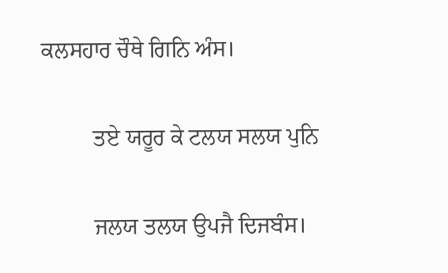ਕਲਸਹਾਰ ਚੌਥੇ ਗਿਨਿ ਅੰਸ।

         ਤਏ ਯਰੂਰ ਕੇ ਟਲਯ ਸਲਯ ਪੁਨਿ

         ਜਲਯ ਤਲਯ ਉਪਜੈ ਦਿਜਬੰਸ।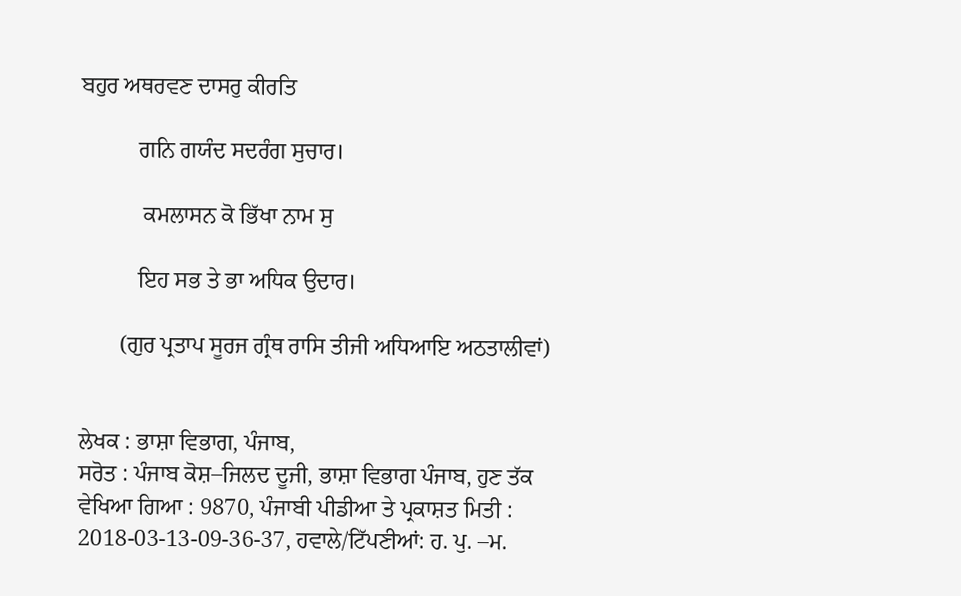ਬਹੁਰ ਅਥਰਵਣ ਦਾਸਰੁ ਕੀਰਤਿ

          ਗਨਿ ਗਯੰਦ ਸਦਰੰਗ ਸੁਚਾਰ।

           ਕਮਲਾਸਨ ਕੋ ਭਿੱਖਾ ਨਾਮ ਸੁ

          ਇਹ ਸਭ ਤੇ ਭਾ ਅਧਿਕ ਉਦਾਰ।

       (ਗੁਰ ਪ੍ਰਤਾਪ ਸੂਰਜ ਗ੍ਰੰਥ ਰਾਸਿ ਤੀਜੀ ਅਧਿਆਇ ਅਠਤਾਲੀਵਾਂ)


ਲੇਖਕ : ਭਾਸ਼ਾ ਵਿਭਾਗ, ਪੰਜਾਬ,
ਸਰੋਤ : ਪੰਜਾਬ ਕੋਸ਼–ਜਿਲਦ ਦੂਜੀ, ਭਾਸ਼ਾ ਵਿਭਾਗ ਪੰਜਾਬ, ਹੁਣ ਤੱਕ ਵੇਖਿਆ ਗਿਆ : 9870, ਪੰਜਾਬੀ ਪੀਡੀਆ ਤੇ ਪ੍ਰਕਾਸ਼ਤ ਮਿਤੀ : 2018-03-13-09-36-37, ਹਵਾਲੇ/ਟਿੱਪਣੀਆਂ: ਹ. ਪੁ. –ਮ.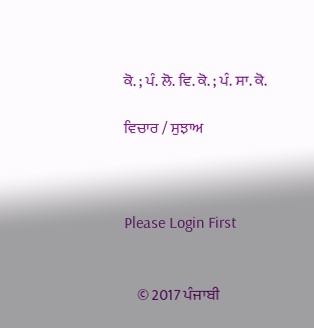ਕੋ. ; ਪੰ. ਲੋ. ਵਿ. ਕੋ. ; ਪੰ. ਸਾ. ਕੋ.

ਵਿਚਾਰ / ਸੁਝਾਅ



Please Login First


    © 2017 ਪੰਜਾਬੀ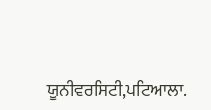ਯੂਨੀਵਰਸਿਟੀ,ਪਟਿਆਲਾ.